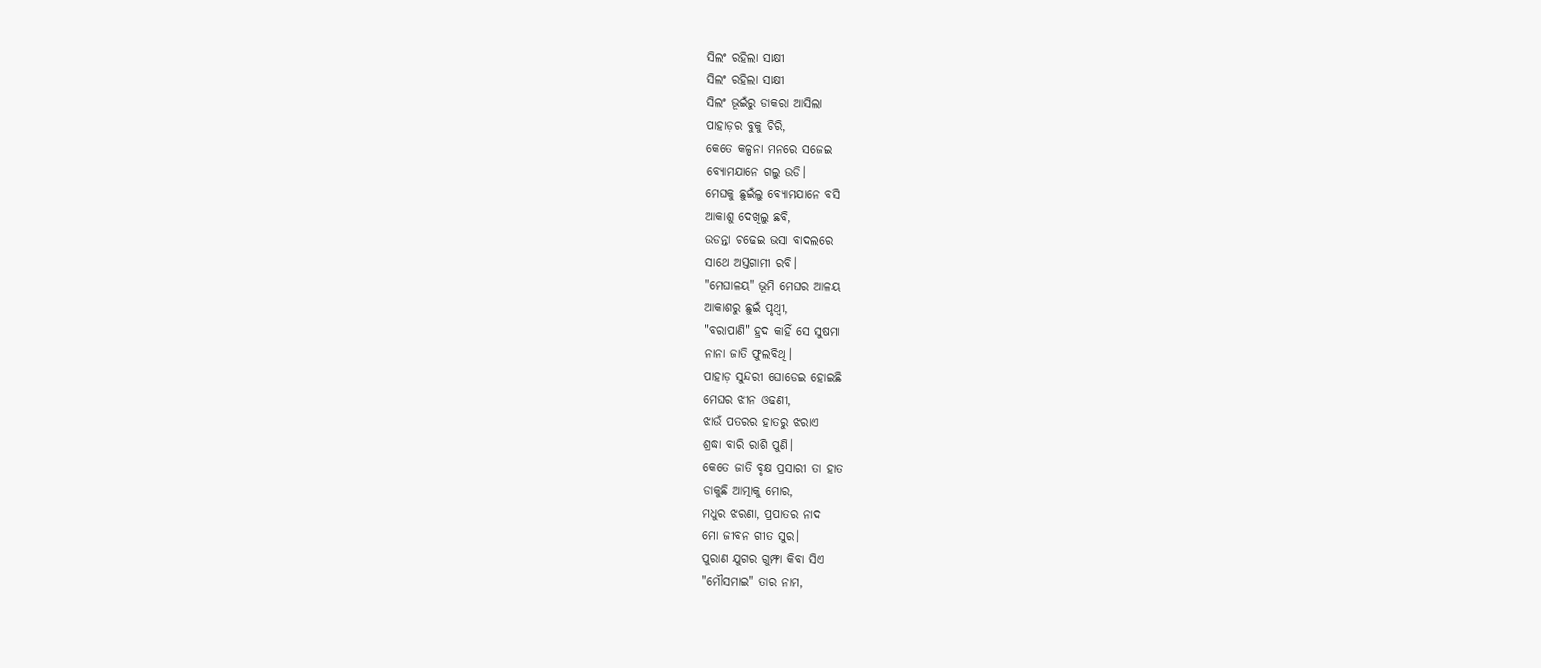ସିଲଂ ରହିଲା ସାକ୍ଷୀ
ସିଲଂ ରହିଲା ସାକ୍ଷୀ
ସିଲଂ ଭୂଇଁରୁ ଡାକରା ଆସିଲା
ପାହାଡ଼ର ବୁକୁ ଚିରି,
କେତେ କଳ୍ପନା ମନରେ ସଜେଇ
ବ୍ଯୋମଯାନେ ଗଲୁ ଉଡି।
ମେଘକୁ ଛୁଇଁଲୁ ବ୍ଯୋମଯାନେ ବସି
ଆକାଶୁ ଦେଖିଲୁ ଛବି,
ଉଡନ୍ତା ଚଢେଇ ଭସା ବାଦଲରେ
ସାଥେ ଅସ୍ତଗାମୀ ରବି।
"ମେଘାଳୟ" ଭୂମି ମେଘର ଆଳୟ
ଆକାଶରୁ ଛୁଇଁ ପୃଥ୍ଵୀ,
"ବରାପାଣି" ହ୍ରଦ କାହିଁ ସେ ସୁଷମା
ନାନା ଜାତି ଫୁଲବିଥି।
ପାହାଡ଼ ସୁନ୍ଦରୀ ଘୋଡେଇ ହୋଇଛି
ମେଘର ଝୀନ ଓଢଣୀ,
ଝାଉଁ ପତରର ହାତରୁ ଝରାଏ
ଶ୍ରଦ୍ଧା ବାରି ରାଶି ପୁଣି।
କେତେ ଜାତି ବୃକ୍ଷ ପ୍ରସାରୀ ତା ହାତ
ଡାକୁଛି ଆତ୍ମାକୁ ମୋର,
ମଧୁର ଝରଣା, ପ୍ରପାତର ନାଦ
ମୋ ଜୀବନ ଗୀତ ସୁର।
ପୁରାଣ ଯୁଗର ଗୁମ୍ଫା କିବା ସିଏ
"ମୌସମାଇ" ତାର ନାମ,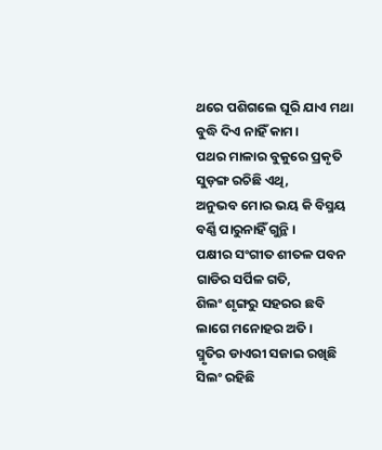ଥରେ ପଶିଗଲେ ଘୂରି ଯାଏ ମଥା
ବୁଦ୍ଧି ଦିଏ ନାହିଁ କାମ।
ପଥର ମାଳାର ବୁକୁରେ ପ୍ରକୃତି
ସୁଡ଼ଙ୍ଗ ରଚିଛି ଏଥି,
ଅନୁଭବ ମୋର ଭୟ କି ବିସ୍ମୟ
ବର୍ଣ୍ଣି ପାରୁନାହିଁ ଗୁନ୍ଥି।
ପକ୍ଷୀର ସଂଗୀତ ଶୀତଳ ପବନ
ଗାଡିର ସର୍ପିଳ ଗତି,
ଶିଲଂ ଶୃଙ୍ଗରୁ ସହରର ଛବି
ଲାଗେ ମନୋହର ଅତି।
ସ୍ମୃତିର ଡାଏରୀ ସଜାଇ ରଖିଛି
ସିଲଂ ରହିଛି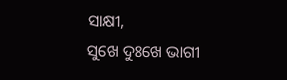ସାକ୍ଷୀ,
ସୁଖେ ଦୁଃଖେ ଭାଗୀ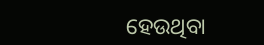ହେଉଥିବା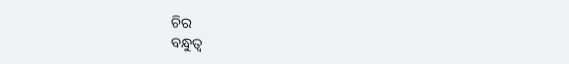ଚିର
ବନ୍ଧୁତ୍ବ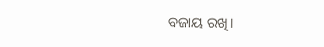ବଜାୟ ରଖି।